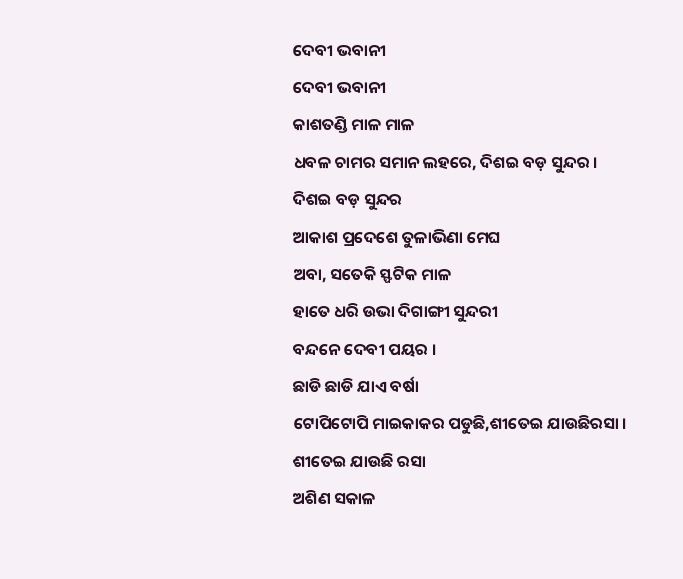ଦେବୀ ଭବାନୀ
ଦେବୀ ଭବାନୀ
କାଶତଣ୍ଡି ମାଳ ମାଳ
ଧବଳ ଚାମର ସମାନ ଲହରେ, ଦିଶଇ ବଡ଼ ସୁନ୍ଦର ।
ଦିଶଇ ବଡ଼ ସୁନ୍ଦର
ଆକାଶ ପ୍ରଦେଶେ ତୁଳାଭିଣା ମେଘ
ଅବା, ସତେକି ସ୍ଫଟିକ ମାଳ
ହାତେ ଧରି ଉଭା ଦିଗାଙ୍ଗୀ ସୁନ୍ଦରୀ
ବନ୍ଦନେ ଦେବୀ ପୟର ।
ଛାଡି ଛାଡି ଯାଏ ବର୍ଷା
ଟୋପିଟୋପି ମାଇକାକର ପଡୁଛି,ଶୀତେଇ ଯାଉଛିରସା ।
ଶୀତେଇ ଯାଉଛି ରସା
ଅଶିଣ ସକାଳ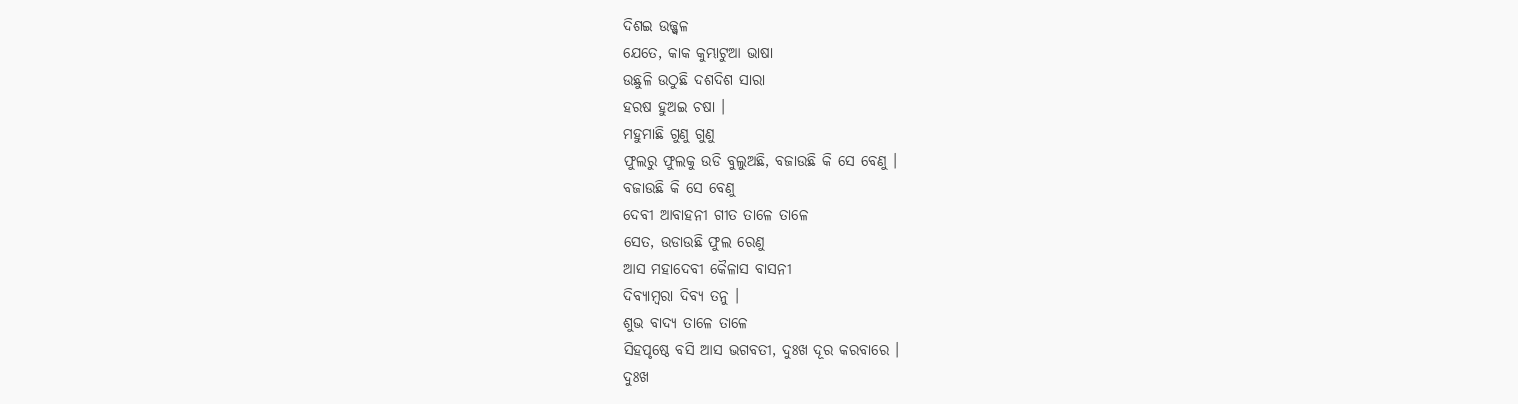ଦିଶଇ ଉଜ୍ଜ୍ୱଳ
ଯେତେ, କାକ କୁମ୍ଭାଟୁଆ ଭାଷା
ଉଛୁଳି ଉଠୁଛି ଦଶଦିଶ ସାରା
ହରଷ ହୁଅଇ ଚଷା ।
ମହୁମାଛି ଗୁଣୁ ଗୁଣୁ
ଫୁଲରୁ ଫୁଲକୁ ଉଡି ବୁଲୁଅଛି, ବଜାଉଛି କି ସେ ବେଣୁ ।
ବଜାଉଛି କି ସେ ବେଣୁ
ଦେବୀ ଆବାହନୀ ଗୀତ ତାଳେ ତାଳେ
ସେତ, ଉଡାଉଛି ଫୁଲ ରେଣୁ
ଆସ ମହାଦେବୀ କୈଳାସ ବାସନୀ
ଦିବ୍ୟାମ୍ଵରା ଦିବ୍ୟ ତନୁ ।
ଶୁଭ ବାଦ୍ୟ ତାଳେ ତାଳେ
ସିହପୃଷ୍ଠେ ବସି ଆସ ଭଗବତୀ, ଦୁଃଖ ଦୂର କରବାରେ ।
ଦୁଃଖ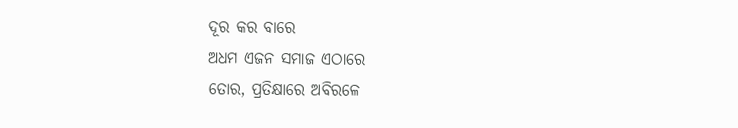ଦୂର କର ବାରେ
ଅଧମ ଏଜନ ସମାଜ ଏଠାରେ
ତୋର, ପ୍ରତିକ୍ଷାରେ ଅବିରଳେ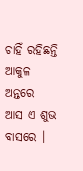ଚାହିଁ ରହିଛନ୍ତି ଆକୁଳ ଅନ୍ତରେ
ଆସ ଏ ଶୁଭ ବାସରେ ।